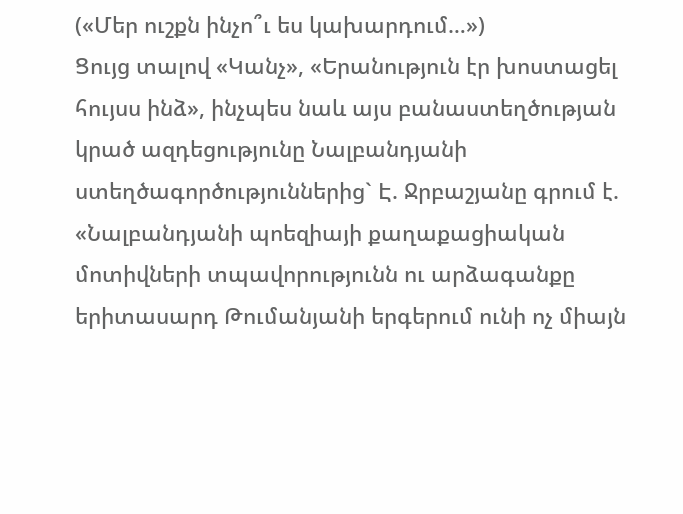(«Մեր ուշքն ինչո՞ւ ես կախարդում…»)
Ցույց տալով «Կանչ», «Երանություն էր խոստացել հույսս ինձ», ինչպես նաև այս բանաստեղծության կրած ազդեցությունը Նալբանդյանի ստեղծագործություններից` Է. Ջրբաշյանը գրում է. «Նալբանդյանի պոեզիայի քաղաքացիական մոտիվների տպավորությունն ու արձագանքը երիտասարդ Թումանյանի երգերում ունի ոչ միայն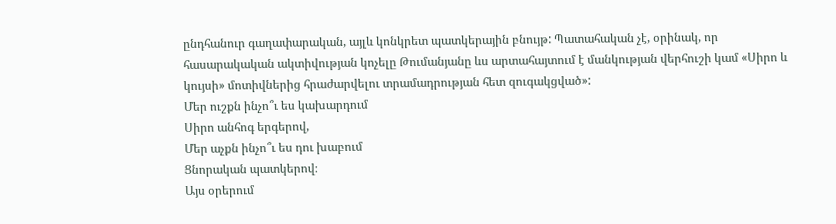ընդհանուր գաղափարական, այլև կոնկրետ պատկերային բնույթ: Պատահական չէ, օրինակ, որ հասարակական ակտիվության կոչելը Թումանյանը ևս արտահայտում է մանկության վերհուշի կամ «Սիրո և կույսի» մոտիվներից հրաժարվելու տրամադրության հետ զուգակցված»:
Մեր ուշքն ինչո՞ւ ես կախարդում
Սիրո անհոգ երգերով,
Մեր աչքն ինչո՞ւ ես դու խաբում
Ցնորական պատկերով։
Այս օրերում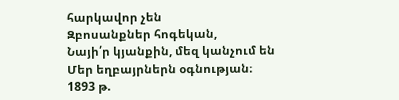հարկավոր չեն
Զբոսանքներ հոգեկան,
Նայի՛ր կյանքին, մեզ կանչում են
Մեր եղբայրներն օգնության։
1893 թ.